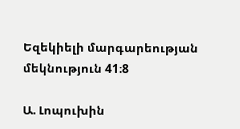Եզեկիելի մարգարեության մեկնություն 41։8

Ա. Լոպուխին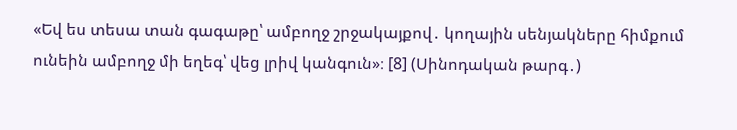«Եվ ես տեսա տան գագաթը՝ ամբողջ շրջակայքով․ կողային սենյակները հիմքում ունեին ամբողջ մի եղեգ՝ վեց լրիվ կանգուն»։ [8] (Սինոդական թարգ․)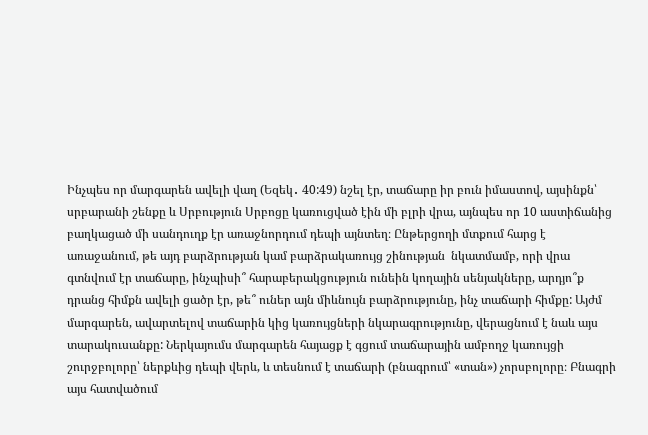Ինչպես որ մարգարեն ավելի վաղ (Եզեկ․ 40:49) նշել էր, տաճարը իր բուն իմաստով, այսինքն՝ սրբարանի շենքը և Սրբություն Սրբոցը կառուցված էին մի բլրի վրա, այնպես որ 10 աստիճանից բաղկացած մի սանդուղք էր առաջնորդում դեպի այնտեղ։ Ընթերցողի մտքում հարց է առաջանում, թե այդ բարձրության կամ բարձրակառույց շինության  նկատմամբ, որի վրա գտնվում էր տաճարը, ինչպիսի՞ հարաբերակցություն ունեին կողային սենյակները, արդյո՞ք դրանց հիմքն ավելի ցածր էր, թե՞ ուներ այն միևնույն բարձրությունը, ինչ տաճարի հիմքը: Այժմ մարգարեն, ավարտելով տաճարին կից կառույցների նկարագրությունը, վերացնում է նաև այս տարակուսանքը: Ներկայումս մարգարեն հայացք է գցում տաճարային ամբողջ կառույցի շուրջբոլորը՝ ներքևից դեպի վերև, և տեսնում է տաճարի (բնագրում՝ «տան») չորսբոլորը։ Բնագրի այս հատվածում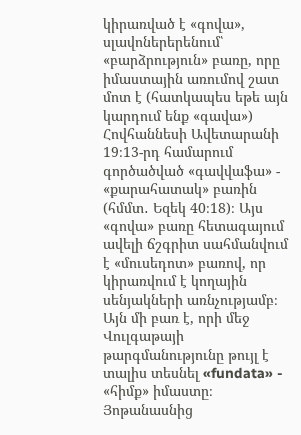կիրառված է «գովա», սլավոներերենում՝ «բարձրություն» բառը, որը իմաստային առումով շատ մոտ է (հատկապես եթե այն կարդում ենք «գավա») Հովհաննեսի Ավետարանի 19։13-րդ համարում գործածված «գավվաֆա» - «քարահատակ» բառին (հմմտ․ Եզեկ 40։18)։ Այս «գովա» բառը հետագայում ավելի ճշգրիտ սահմանվում է «մուսեդոտ» բառով, որ կիրառվում է կողային սենյակների առնչությամբ։ Այն մի բառ է, որի մեջ Վուլգաթայի թարգմանությունը թույլ է տալիս տեսնել «fundata» - «հիմք» իմաստը։ Յոթանասնից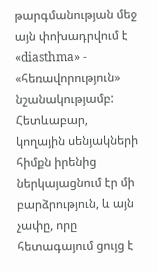թարգմանության մեջ այն փոխադրվում է «diasthma» - «հեռավորություն» նշանակությամբ: Հետևաբար, կողային սենյակների հիմքն իրենից ներկայացնում էր մի բարձրություն, և այն չափը, որը հետագայում ցույց է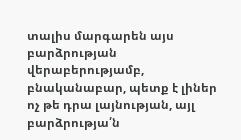տալիս մարգարեն այս բարձրության վերաբերությամբ, բնականաբար, պետք է լիներ ոչ թե դրա լայնության, այլ բարձրությա՛ն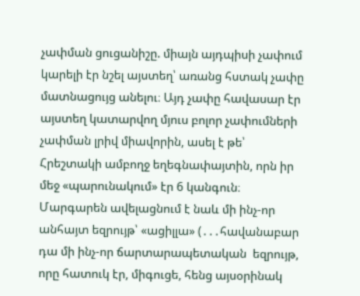չափման ցուցանիշը. միայն այդպիսի չափում կարելի էր նշել այստեղ՝ առանց հստակ չափը մատնացույց անելու։ Այդ չափը հավասար էր այստեղ կատարվող մյուս բոլոր չափումների չափման լրիվ միավորին, ասել է թե՝ Հրեշտակի ամբողջ եղեգնափայտին, որն իր մեջ «պարունակում» էր 6 կանգուն։ Մարգարեն ավելացնում է նաև մի ինչ-որ անհայտ եզրույթ՝ «ացիլլա» (․․․հավանաբար դա մի ինչ-որ ճարտարապետական  եզրույթ, որը հատուկ էր, միգուցե, հենց այսօրինակ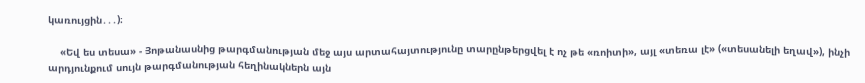կառույցին․․․)։

    «Եվ ես տեսա» - Յոթանասնից թարգմանության մեջ այս արտահայտությունը տարընթերցվել է ոչ թե «ռոիտի», այլ «տեռա լէ» («տեսանելի եղավ»), ինչի արդյունքում սույն թարգմանության հեղինակներն այն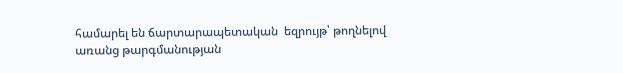համարել են ճարտարապետական  եզրույթ՝ թողնելով առանց թարգմանության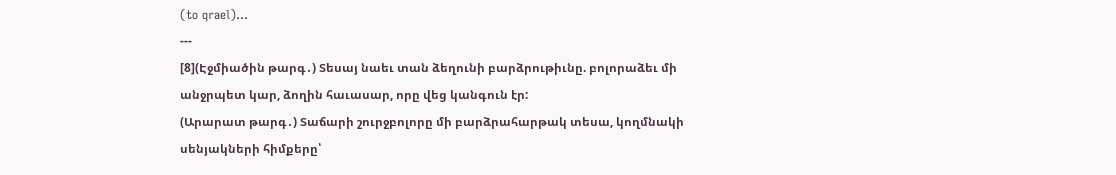(to qrael)…
---
[8](Էջմիածին թարգ․) Տեսայ նաեւ տան ձեղունի բարձրութիւնը. բոլորաձեւ մի անջրպետ կար, ձողին հաւասար, որը վեց կանգուն էր:
(Արարատ թարգ․) Տաճարի շուրջբոլորը մի բարձրահարթակ տեսա, կողմնակի սենյակների հիմքերը՝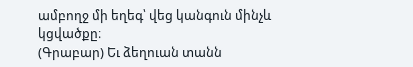ամբողջ մի եղեգ՝ վեց կանգուն մինչև կցվածքը։
(Գրաբար) Եւ ձեղուան տանն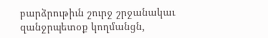բարձրութիւն շուրջ շրջանակաւ զանջրպետօք կողմանցն,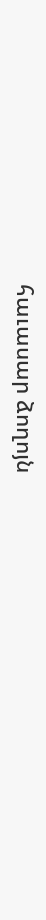հաւասար ձողոյն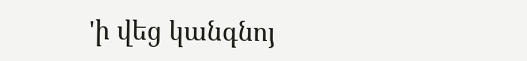'ի վեց կանգնոյ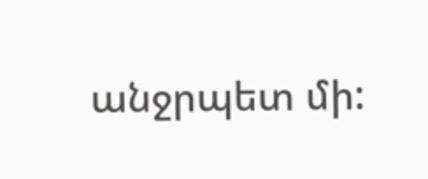անջրպետ մի: